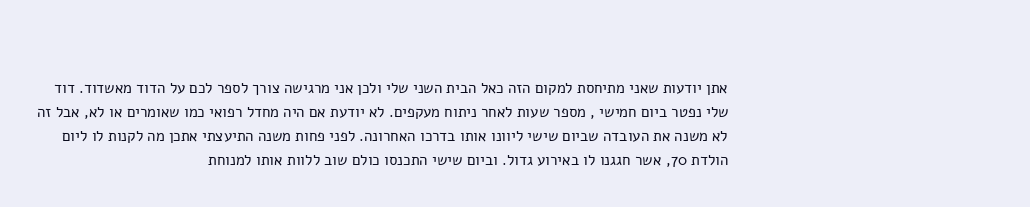אתן יודעות שאני מתיחסת למקום הזה כאל הבית השני שלי ולכן אני מרגישה צורך לספר לכם על הדוד מאשדוד. דוד שלי נפטר ביום חמישי , מספר שעות לאחר ניתוח מעקפים. לא יודעת אם היה מחדל רפואי כמו שאומרים או לא, אבל זה לא משנה את העובדה שביום שישי ליוונו אותו בדרכו האחרונה. לפני פחות משנה התיעצתי אתכן מה לקנות לו ליום הולדת 70, אשר חגגנו לו באירוע גדול. וביום שישי התכנסו כולם שוב ללוות אותו למנוחת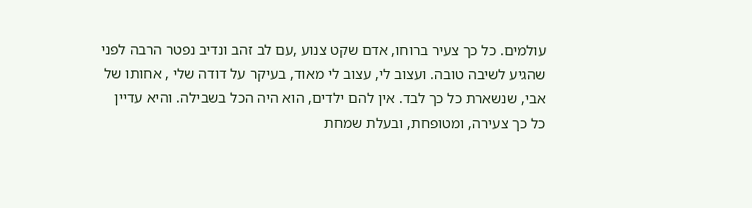עולמים. כל כך צעיר ברוחו, אדם שקט צנוע ,עם לב זהב ונדיב נפטר הרבה לפני שהגיע לשיבה טובה. ועצוב לי, עצוב לי מאוד, בעיקר על דודה שלי , אחותו של אבי, שנשארת כל כך לבד. אין להם ילדים, הוא היה הכל בשבילה. והיא עדיין כל כך צעירה, ומטופחת, ובעלת שמחת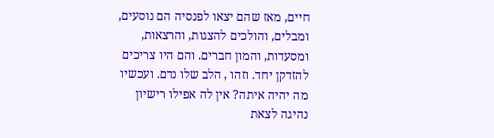חיים, מאז שהם יצאו לפנסיה הם נוסעים, ומבלים, והולכים להצגות, והרצאות, ומסעדות, והמון חברים. והם היו צריכים להזדקן יחד. וזהו , הלב שלו נדם. ועכשיו מה יהיה איתה? אין לה אפילו רישיון נהיגה לצאת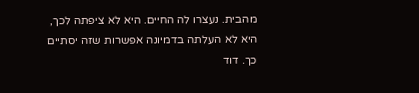מהבית. נעצרו לה החיים. היא לא ציפתה לכך, היא לא העלתה בדמיונה אפשרות שזה יסתיים כך. דוד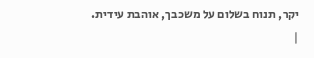יקר, תנוח בשלום על משכבך, אוהבת עידית.
|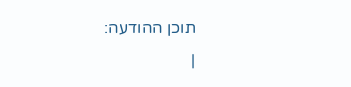תוכן ההודעה:
|